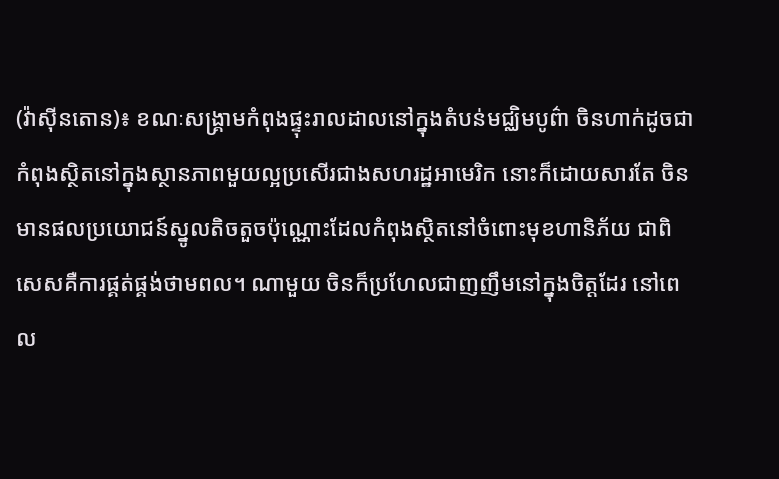(វ៉ាស៊ីនតោន)៖ ខណៈសង្រ្គាមកំពុងផ្ទុះរាលដាលនៅក្នុងតំបន់មជ្ឈិមបូព៌ា ចិនហាក់ដូចជាកំពុងស្ថិតនៅក្នុងស្ថានភាពមួយល្អប្រសើរជាងសហរដ្ឋអាមេរិក នោះក៏ដោយសារតែ ចិនមានផលប្រយោជន៍ស្នូលតិចតួចប៉ុណ្ណោះដែលកំពុងស្ថិតនៅចំពោះមុខហានិភ័យ ជាពិសេសគឺការផ្គត់ផ្គង់ថាមពល។ ណាមួយ ចិនក៏ប្រហែលជាញញឹមនៅក្នុងចិត្តដែរ នៅពេល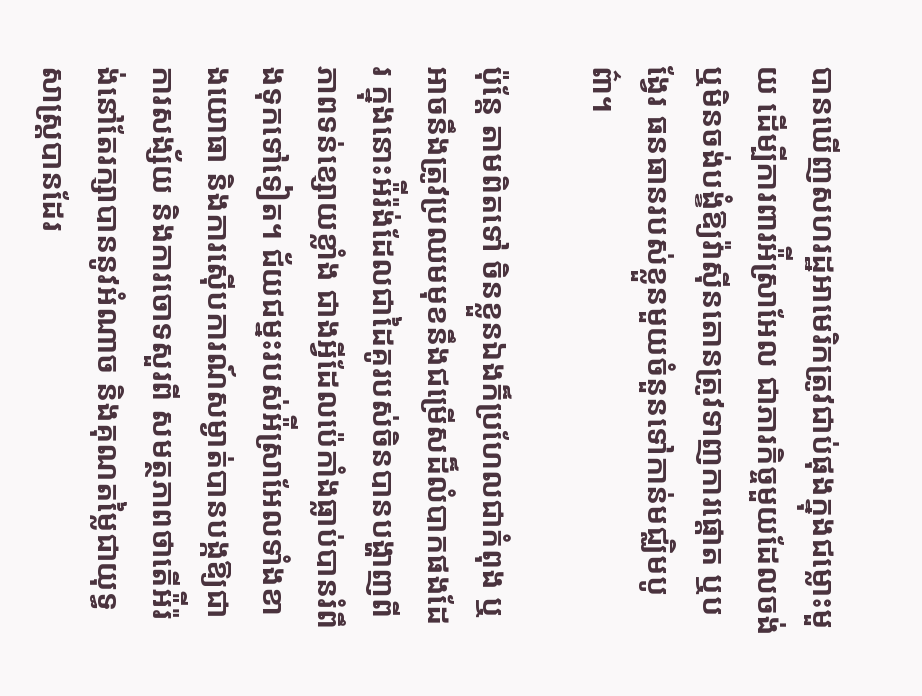បានឃើញសហរដ្ឋអាមេរិកត្រូវជាប់ផុងក្នុងជម្លោះមួយ ដើម្បីការពារអ៉ីស្រាអែល ជាភារកិច្ចមួយដែលចង់ ឬមិនចង់បង្ខំឱ្យវ៉ាស៊ីនតោនត្រូវទាញការផ្តោត ឬបង្វែរ ធនធានរបស់ខ្លួនមួយចំនួនទៅកាន់មជ្ឈិមបូព៌ា។

ប៉ុន្តែ តាមពិតទៅ ចិនខ្លួនឯងក៏ប្រហែលជាកំពុង ឬអាចនឹងត្រូវប្រឈមមុខនឹងជម្រើសដ៏លំបាកផងដែរ ក្នុងនោះអ៉ីរ៉ង់ដែលជាដៃគូរបស់ចិនបានបង្ហាញពីភាពទន់ខ្សោយខ្លាំង ជាងអ្វីដែលប៉េកាំងធ្លាប់បានរំពឹងទុកទៅទៀត។ ជ័យជម្នះរបស់អ៉ីស្រាអែលទាំងខាងយោធា និងការស៊ើបការណ៍សម្ងាត់បានបង្កឱ្យជាការសង្ស័យ និងការចោទសួរពី សមត្ថភាពថាតើអ៉ីរ៉ង់នៅតែរក្សាបាននូវអំណាច និងគុណតម្លៃជាយុទ្ធសាស្ត្របានដែរ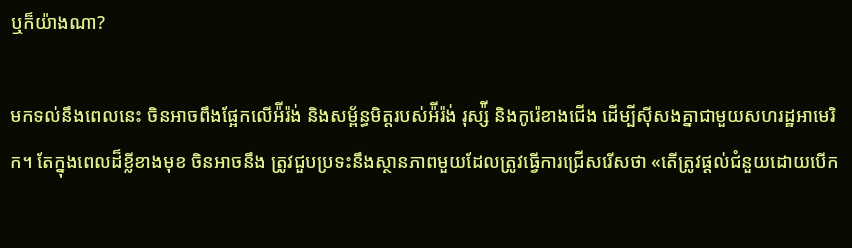ឬក៏យ៉ាងណា?

មកទល់នឹងពេលនេះ ចិនអាចពឹងផ្អែកលើអ៉ីរ៉ង់ និងសម្ព័ន្ធមិត្តរបស់អ៉ីរ៉ង់ រុស្ស៉ី និងកូរ៉េខាងជើង ដើម្បីស៊ីសងគ្នាជាមួយសហរដ្ឋអាមេរិក។ តែក្នុងពេលដ៏ខ្លីខាងមុខ ចិនអាចនឹង ត្រូវជួបប្រទះនឹងស្ថានភាពមួយដែលត្រូវធ្វើការជ្រើសរើសថា «តើត្រូវផ្ដល់ជំនួយដោយបើក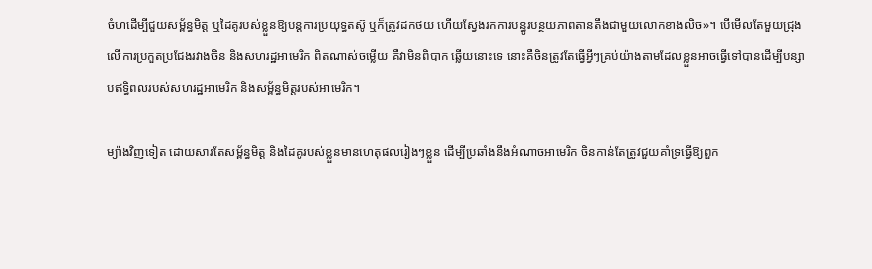ចំហដើម្បីជួយសម្ព័ន្ធមិត្ត ឬដៃគូរបស់ខ្លួនឱ្យបន្តការប្រយុទ្ធតស៊ូ ឬក៏ត្រូវដកថយ ហើយស្វែងរកការបន្ធូរបន្ថយភាពតានតឹងជាមួយលោកខាងលិច»។ បើមើលតែមួយជ្រុងលើការប្រកួតប្រជែងរវាងចិន និងសហរដ្ឋអាមេរិក ពិតណាស់ចម្លើយ គឺវាមិនពិបាក ឆ្លើយនោះទេ នោះគឺចិនត្រូវតែធ្វើអ្វីៗគ្រប់យ៉ាងតាមដែលខ្លួនអាចធ្វើទៅបានដើម្បីបន្សាបឥទ្ធិពលរបស់សហរដ្ឋអាមេរិក និងសម្ព័ន្ធមិត្តរបស់អាមេរិក។

ម្យ៉ាងវិញទៀត ដោយសារតែសម្ព័ន្ធមិត្ត និងដៃគូរបស់ខ្លួនមានហេតុផលរៀងៗខ្លួន ដើម្បីប្រឆាំងនឹងអំណាចអាមេរិក ចិនកាន់តែត្រូវជួយគាំទ្រធ្វើឱ្យពួក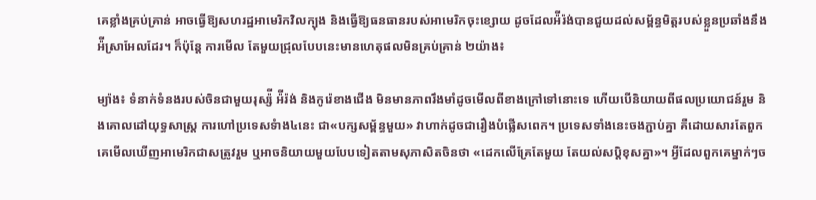គេខ្លាំងគ្រប់គ្រាន់ អាចធ្វើឱ្យសហរដ្ឋអាមេរិកវិលក្បុង និងធ្វើឱ្យធនធានរបស់អាមេរិកចុះខ្សោយ ដូចដែលអ៉ីរ៉ង់បានជួយដល់សម័្ពន្ធមិត្តរបស់ខ្លួនប្រឆាំងនឹងអ៉ីស្រាអែលដែរ។ ក៏ប៉ុន្តែ ការមើល តែមួយជ្រុលបែបនេះមានហេតុផលមិនគ្រប់គ្រាន់ ២យ៉ាង៖

ម្យ៉ាង៖ ទំនាក់ទំនងរបស់ចិនជាមួយរុស្ស៉ី អ៉ីរ៉ង់ និងកូរ៉េខាងជើង មិនមានភាពរឹងមាំដូចមើលពីខាងក្រៅទៅនោះទេ ហើយបើនិយាយពីផលប្រយោជន៍រួម និងគោលដៅយុទ្ធសាស្ត្រ ការហៅប្រទេសទំាង៤នេះ ជា«បក្សសម្ព័ន្ធមួយ» វាហាក់ដូចជារឿងបំផ្លើសពេក។ ប្រទេសទាំងនេះចងភ្ជាប់គ្នា គឺដោយសារតែពួកគេមើលឃើញអាមេរិកជាសត្រូវរួម ឬអាចនិយាយមួយបែបទៀតតាមសុភាសិតចិនថា «ដេកលើគ្រែតែមួយ តែយល់សប្តិខុសគ្នា»។ អ្វីដែលពួកគេម្នាក់ៗច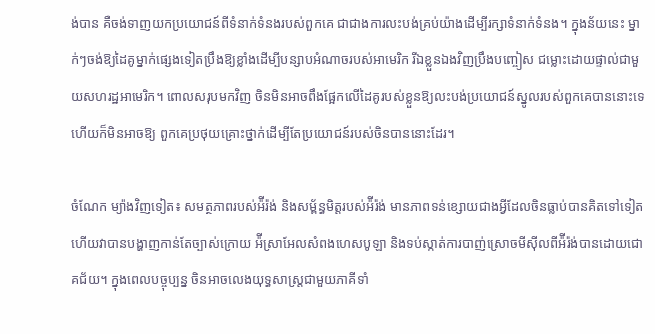ង់បាន គឺចង់ទាញយកប្រយោជន៍ពីទំនាក់ទំនងរបស់ពួកគេ ជាជាងការលះបង់គ្រប់យ៉ាងដើម្បីរក្សាទំនាក់ទំនង។ ក្នុងន័យនេះ ម្នាក់ៗចង់ឱ្យដៃគូម្នាក់ផ្សេងទៀតប្រឹងឱ្យខ្លាំងដើម្បីបន្សាបអំណាចរបស់អាមេរិក រីឯខ្លួនឯងវិញប្រឹងបញ្ចៀស ជម្លោះដោយផ្ទាល់ជាមួយសហរដ្ឋអាមេរិក។ ពោលសរុបមកវិញ ចិនមិនអាចពឹងផ្អែកលើដៃគូរបស់ខ្លួនឱ្យលះបង់ប្រយោជន៍ស្នូលរបស់ពួកគេបាននោះទេ ហើយក៏មិនអាចឱ្យ ពួកគេប្រថុយគ្រោះថ្នាក់ដើម្បីតែប្រយោជន៍របស់ចិនបាននោះដែរ។

ចំណែក ម្យ៉ាងវិញទៀត៖ សមត្ថភាពរបស់អ៉ីរ៉ង់ និងសម្ព័ន្ធមិត្តរបស់អ៉ីរ៉ង់ មានភាពទន់ខ្សោយជាងអ្វីដែលចិនធ្លាប់បានគិតទៅទៀត ហើយវាបានបង្ហាញកាន់តែច្បាស់ក្រោយ អ៉ីស្រាអែលសំពងហេសបូឡា និងទប់ស្កាត់ការបាញ់ស្រោចមីស៊ីលពីអ៉ីរ៉ង់បានដោយជោគជ័យ។ ក្នុងពេលបច្ចុប្បន្ន ចិនអាចលេងយុទ្ធសាស្ត្រជាមួយភាគីទាំ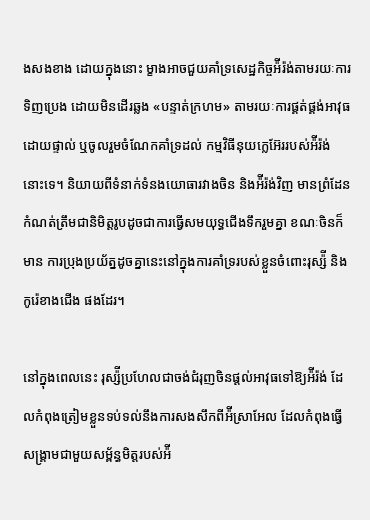ងសងខាង ដោយក្នុងនោះ ម្ខាងអាចជួយគាំទ្រសេដ្ឋកិច្ចអ៉ីរ៉ង់តាមរយៈការទិញប្រេង ដោយមិនដើរឆ្លង «បន្ទាត់ក្រហម» តាមរយៈការផ្គត់ផ្គង់អាវុធដោយផ្ទាល់ ឬចូលរួមចំណែកគាំទ្រដល់ កម្មវិធីនុយក្លេអ៊ែររបស់អ៉ីរ៉ង់នោះទេ។ និយាយពីទំនាក់ទំនងយោធារវាងចិន និងអ៉ីរ៉ង់វិញ មានព្រំដែនកំណត់ត្រឹមជានិមិត្តរូបដូចជាការធ្វើសមយុទ្ធជើងទឹករួមគ្នា ខណៈចិនក៏មាន ការប្រុងប្រយ័ត្នដូចគ្នានេះនៅក្នុងការគាំទ្ររបស់ខ្លួនចំពោះរុស្ស៉ី និងកូរ៉េខាងជើង ផងដែរ។

នៅក្នុងពេលនេះ រុស្ស៉ីប្រហែលជាចង់ជំរុញចិនផ្ដល់អាវុធទៅឱ្យអ៉ីរ៉ង់ ដែលកំពុងត្រៀមខ្លួនទប់ទល់នឹងការសងសឹកពីអ៉ីស្រាអែល ដែលកំពុងធ្វើសង្រ្គាមជាមួយសម្ព័ន្ធមិត្តរបស់អ៉ី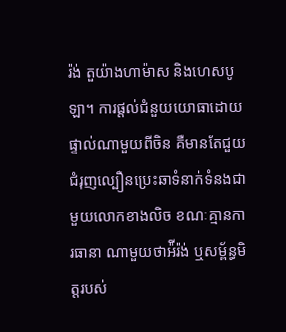រ៉ង់ តួយ៉ាងហាម៉ាស និងហេសបូឡា។ ការផ្ដល់ជំនួយយោធាដោយផ្ទាល់ណាមួយពីចិន គឺមានតែជួយជំរុញល្បឿនប្រេះឆាទំនាក់ទំនងជាមួយលោកខាងលិច ខណៈគ្មានការធានា ណាមួយថាអ៉ីរ៉ង់ ឬសម្ព័ន្ធមិត្តរបស់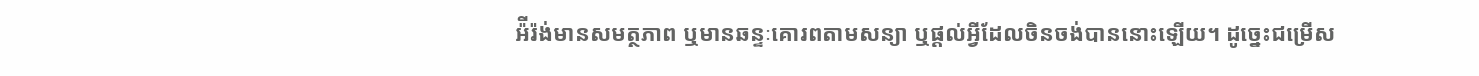អ៉ីរ៉ង់មានសមត្ថភាព ឬមានឆន្ទៈគោរពតាមសន្យា ឬផ្ដល់អ្វីដែលចិនចង់បាននោះឡើយ។ ដូច្នេះជម្រើស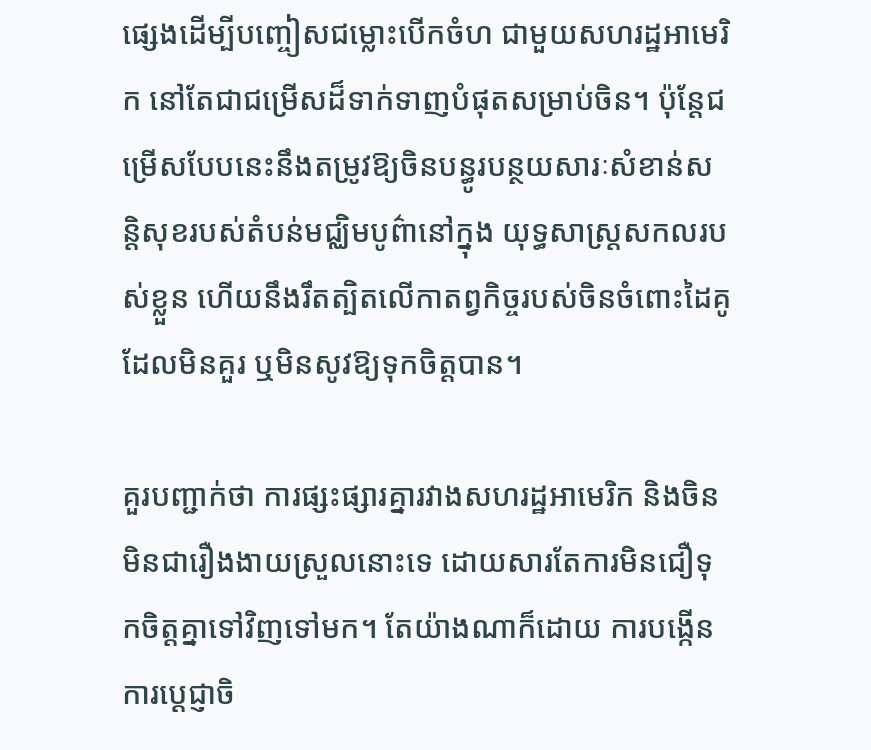ផ្សេងដើម្បីបញ្ចៀសជម្លោះបើកចំហ ជាមួយសហរដ្ឋអាមេរិក នៅតែជាជម្រើសដ៏ទាក់ទាញបំផុតសម្រាប់ចិន។ ប៉ុន្តែជម្រើសបែបនេះនឹងតម្រូវឱ្យចិនបន្ធូរបន្ថយសារៈសំខាន់សន្តិសុខរបស់តំបន់មជ្ឈិមបូព៌ានៅក្នុង យុទ្ធសាស្ត្រសកលរបស់ខ្លួន ហើយនឹងរឹតត្បិតលើកាតព្វកិច្ចរបស់ចិនចំពោះដៃគូដែលមិនគួរ ឬមិនសូវឱ្យទុកចិត្តបាន។

គួរបញ្ជាក់ថា ការផ្សះផ្សារគ្នារវាងសហរដ្ឋអាមេរិក និងចិនមិនជារឿងងាយស្រួលនោះទេ ដោយសារតែការមិនជឿទុកចិត្តគ្នាទៅវិញទៅមក។ តែយ៉ាងណាក៏ដោយ ការបង្កើន ការប្ដេជ្ញាចិ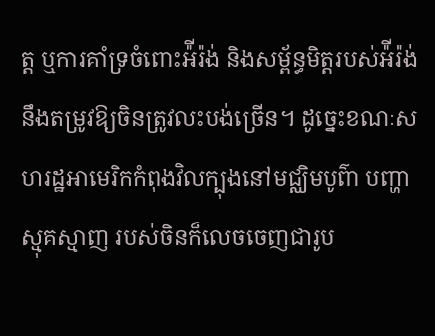ត្ត ឬការគាំទ្រចំពោះអ៉ីរ៉ង់ និងសម្ព័ន្ធមិត្តរបស់អ៉ីរ៉ង់ នឹងតម្រូវឱ្យចិនត្រូវលះបង់ច្រើន។ ដូច្នេះខណៈសហរដ្ឋអាមេរិកកំពុងវិលក្បុងនៅមជ្ឈិមបូព៌ា បញ្ហាស្មុគស្មាញ របស់ចិនក៏លេចចេញជារូប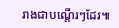រាងជាបណ្ដើរៗដែរ៕